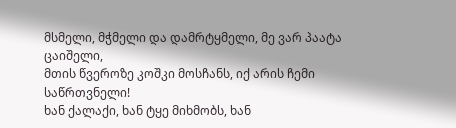მსმელი, მჭმელი და დამრტყმელი, მე ვარ პაატა ცაიშელი,
მთის წვეროზე კოშკი მოსჩანს, იქ არის ჩემი საწრთვნელი!
ხან ქალაქი, ხან ტყე მიხმობს, ხან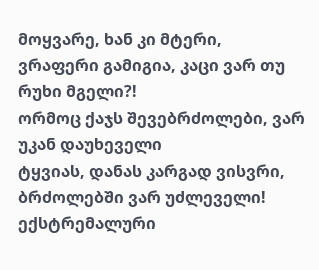მოყვარე, ხან კი მტერი,
ვრაფერი გამიგია, კაცი ვარ თუ რუხი მგელი?!
ორმოც ქაჯს შევებრძოლები, ვარ უკან დაუხეველი
ტყვიას, დანას კარგად ვისვრი, ბრძოლებში ვარ უძლეველი!
ექსტრემალური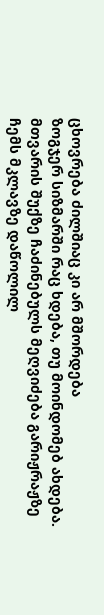ცხოვრება ძილშიაც კი არ მშორდება
ზოგჯერ სიზმარში რაც ხდება, თუ მოინდომებ ახდება.
მთვარის შუქზე ჩაძინებულს მეღვიძება გარიჟრაჟზე
ჩემს მკლავზე დაწოლილ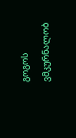გოგოს ვმკურნალობ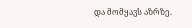და მომყავს აზრზე.